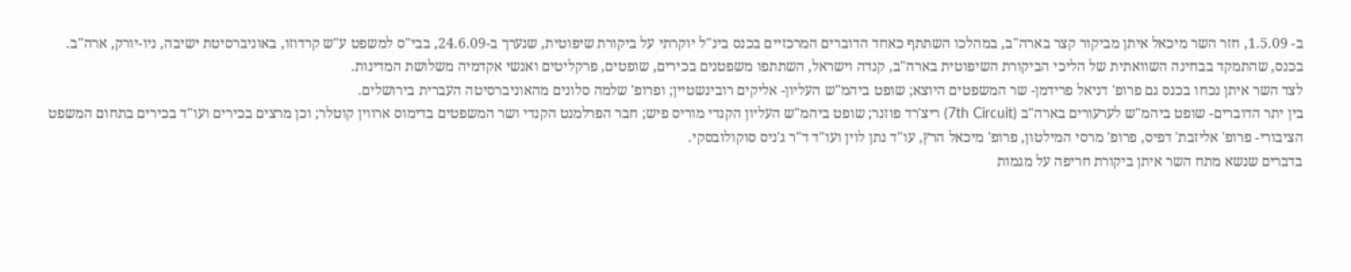ב- 1.5.09, חזר השר מיכאל איתן מביקור קצר בארה"ב, במהלכו השתתף כאחד הדוברים המרכזיים בכנס בינ"ל יוקרתי על ביקורת שיפוטית, שנערך ב-24.6.09, בבי"ס למשפט ע"ש קרדוזו, באוניברסיטת ישיבה, ניו-יורק, ארה"ב.
בכנס, שהתמקד בבחינה השוואתית של הליכי הביקורת השיפוטית בארה"ב, קנדה וישראל, השתתפו משפטנים בכירים, שופטים, פרקליטים ואנשי אקדמיה משלושת המדינות.
לצד השר איתן נכחו בכנס גם פרופ' דניאל פרידמן- שר המשפטים היוצא; שופט ביהמ"ש העליון- אליקים רובינשטיין; ופרופ' שלמה סלונים מהאוניברסיטה העברית בירושלים.
בין יתר הדוברים- שופט ביהמ"ש לערעורים בארה"ב (7th Circuit) ריצ'רד פוזנר; שופט ביהמ"ש העליון הקנדי מוריס פיש; חבר הפרלמנט הקנדי ושר המשפטים בדימוס ארווין קוטלר; וכן מרצים בכירים ועו"ד בכירים בתחום המשפט הציבורי- פרופ' אליזבת' דפיס, פרופ' מרסי המילטון, פרופ' מיכאל הרץ, עו"ד נתן לוין ועו"ד ד"ר ג'ניס סוקולובסקי.
בדברים שנשא מתח השר איתן ביקורת חריפה על מגמות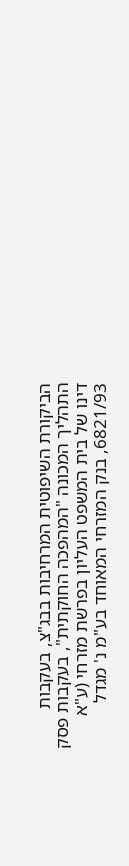הביקורת השיפוטית המרחיבות בבג"צ, בעקבות התהליך המכונה "המהפכה החוקתית", בעקבות פסק דינו של בית המשפט העליון בפרשת מזרחי (ע"א 6821/93, בנק המזרחי המאוחד בע"מ נ' מגדל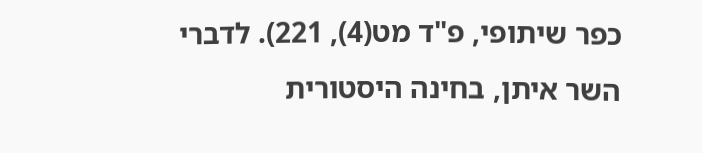כפר שיתופי, פ"ד מט(4), 221). לדברי השר איתן, בחינה היסטורית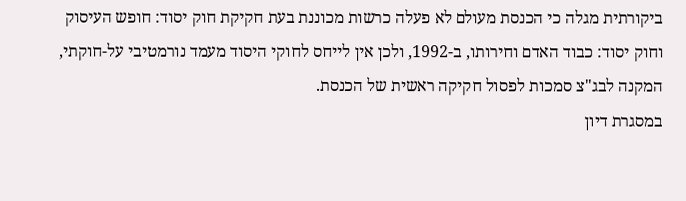ביקורתית מגלה כי הכנסת מעולם לא פעלה כרשות מכוננת בעת חקיקת חוק יסוד: חופש העיסוק וחוק יסוד: כבוד האדם וחירותו, ב-1992, ולכן אין לייחס לחוקי היסוד מעמד נורמטיבי על-חוקתי, המקנה לבג"צ סמכות לפסול חקיקה ראשית של הכנסת.
במסגרת דיון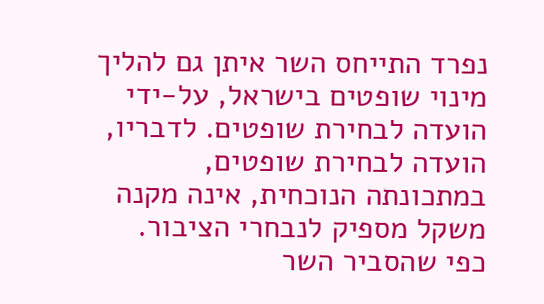נפרד התייחס השר איתן גם להליך מינוי שופטים בישראל, על-ידי הועדה לבחירת שופטים. לדבריו, הועדה לבחירת שופטים, במתכונתה הנוכחית, אינה מקנה משקל מספיק לנבחרי הציבור. כפי שהסביר השר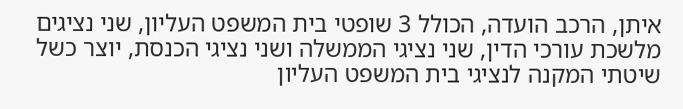איתן, הרכב הועדה, הכולל 3 שופטי בית המשפט העליון, שני נציגים מלשכת עורכי הדין, שני נציגי הממשלה ושני נציגי הכנסת, יוצר כשל שיטתי המקנה לנציגי בית המשפט העליון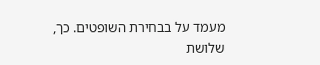מעמד על בבחירת השופטים. כך, שלושת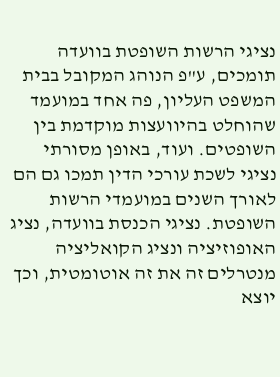נציגי הרשות השופטת בוועדה תומכים, ע"פ הנוהג המקובל בבית המשפט העליון, פה אחד במועמד שהוחלט בהיוועצות מוקדמת בין השופטים. ועוד, באופן מסורתי נציגי לשכת עורכי הדין תמכו גם הם לאורך השנים במועמדי הרשות השופטת. נציגי הכנסת בוועדה, נציג האופוזיציה ונציג הקואליציה מנטרלים זה את זה אוטומטית, וכך יוצא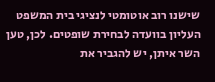שישנו רוב אוטומטי לנציגי בית המשפט העליון בוועדה לבחירת שופטים. לכן, טען השר איתן, יש להגביר את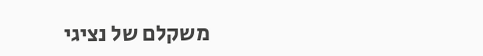משקלם של נציגי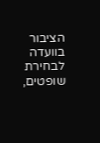הציבור בוועדה לבחירת שופטים,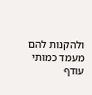ולהקנות להם מעמד כמותי עודף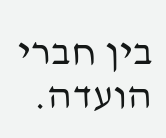בין חברי הועדה.